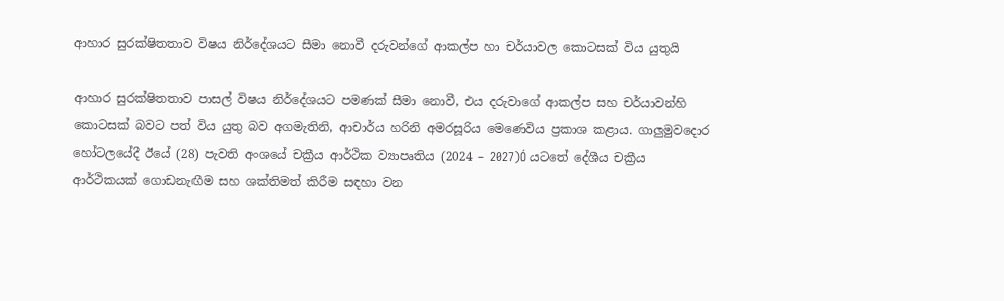ආහාර සුරක්ෂිතතාව විෂය නිර්දේශයට සීමා නොවී දරුවන්ගේ ආකල්ප හා චර්යාවල කොටසක් විය යුතුයි

ආහාර සුරක්ෂිතතාව පාසල් විෂය නිර්දේශයට පමණක් සීමා නොවී, එය දරුවාගේ ආකල්ප සහ චර්යාවන්හි කොටසක් බවට පත් විය යුතු බව අගමැතිනි, ආචාර්ය හරිනි අමරසූරිය මෙණෙවිය ප්‍රකාශ කළාය. ගාලුමුවදොර හෝටලයේදී ඊයේ (28) පැවති අංශයේ චක්‍රීය ආර්ථික ව්‍යාපෘතිය (2024 – 2027)Ó යටතේ දේශීය චක්‍රීය ආර්ථිකයක් ගොඩනැඟීම සහ ශක්තිමත් කිරීම සඳහා වන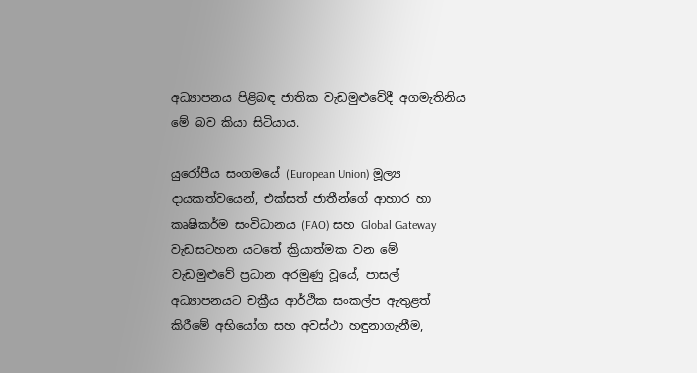අධ්‍යාපනය පිළිබඳ ජාතික වැඩමුළුවේදී අගමැතිනිය මේ බව කියා සිටියාය.

යුරෝපීය සංගමයේ (European Union) මූල්‍ය දායකත්වයෙන්, එක්සත් ජාතීන්ගේ ආහාර හා කෘෂිකර්ම සංවිධානය (FAO) සහ Global Gateway වැඩසටහන යටතේ ක්‍රියාත්මක වන මේ වැඩමුළුවේ ප්‍රධාන අරමුණු වූයේ, පාසල් අධ්‍යාපනයට චක්‍රීය ආර්ථික සංකල්ප ඇතුළත් කිරීමේ අභියෝග සහ අවස්ථා හඳුනාගැනීම,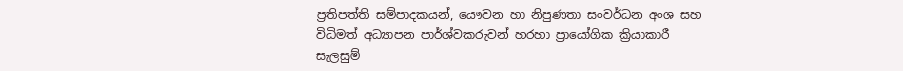ප්‍රතිපත්ති සම්පාදකයන්, යෞවන හා නිපුණතා සංවර්ධන අංශ සහ විධිමත් අධ්‍යාපන පාර්ශ්වකරුවන් හරහා ප්‍රායෝගික ක්‍රියාකාරී සැලසුම්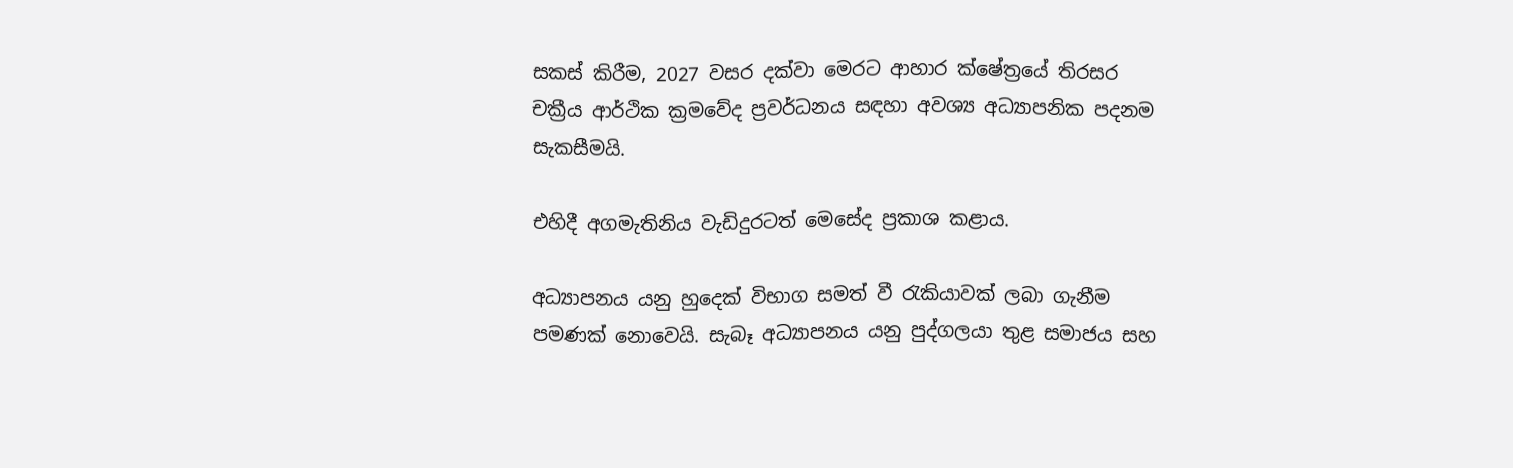සකස් කිරීම, 2027 වසර දක්වා මෙරට ආහාර ක්ෂේත්‍රයේ තිරසර චක්‍රීය ආර්ථික ක්‍රමවේද ප්‍රවර්ධනය සඳහා අවශ්‍ය අධ්‍යාපනික පදනම සැකසීමයි.

එහිදී අගමැතිනිය වැඩිදුරටත් මෙසේද ප්‍රකාශ කළාය.

අධ්‍යාපනය යනු හුදෙක් විභාග සමත් වී රැකියාවක් ලබා ගැනීම පමණක් නොවෙයි. සැබෑ අධ්‍යාපනය යනු පුද්ගලයා තුළ සමාජය සහ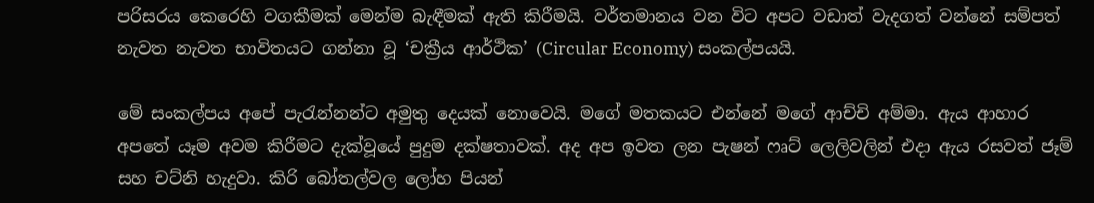පරිසරය කෙරෙහි වගකීමක් මෙන්ම බැඳීමක් ඇති කිරීමයි. වර්තමානය වන විට අපට වඩාත් වැදගත් වන්නේ සම්පත් නැවත නැවත භාවිතයට ගන්නා වූ ‘චක්‍රීය ආර්ථික’ (Circular Economy) සංකල්පයයි.

මේ සංකල්පය අපේ පැරැන්නන්ට අමුතු දෙයක් නොවෙයි. මගේ මතකයට එන්නේ මගේ ආච්චි අම්මා. ඇය ආහාර අපතේ යෑම අවම කිරීමට දැක්වූයේ පුදුම දක්ෂතාවක්. අද අප ඉවත ලන පැෂන් ෆෘට් ලෙලිවලින් එදා ඇය රසවත් ජෑම් සහ චට්නි හැදුවා. කිරි බෝතල්වල ලෝහ පියන්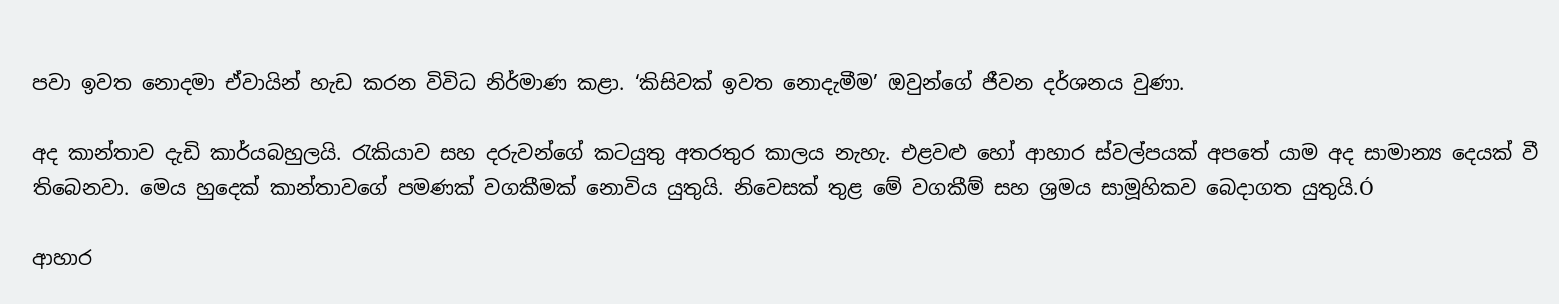පවා ඉවත නොදමා ඒවායින් හැඩ කරන විවිධ නිර්මාණ කළා. ‘කිසිවක් ඉවත නොදැමීම’ ඔවුන්ගේ ජීවන දර්ශනය වුණා.

අද කාන්තාව දැඩි කාර්යබහුලයි. රැකියාව සහ දරුවන්ගේ කටයුතු අතරතුර කාලය නැහැ. එළවළු හෝ ආහාර ස්වල්පයක් අපතේ යාම අද සාමාන්‍ය දෙයක් වී තිබෙනවා. මෙය හුදෙක් කාන්තාවගේ පමණක් වගකීමක් නොවිය යුතුයි. නිවෙසක් තුළ මේ වගකීම් සහ ශ්‍රමය සාමූහිකව බෙදාගත යුතුයි.Ó

ආහාර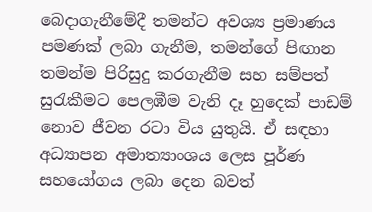බෙදාගැනීමේදී තමන්ට අවශ්‍ය ප්‍රමාණය පමණක් ලබා ගැනීම, තමන්ගේ පිඟාන තමන්ම පිරිසුදු කරගැනීම සහ සම්පත් සුරැකීමට පෙලඹීම වැනි දෑ හුදෙක් පාඩම් නොව ජීවන රටා විය යුතුයි. ඒ සඳහා අධ්‍යාපන අමාත්‍යාංශය ලෙස පූර්ණ සහයෝගය ලබා දෙන බවත්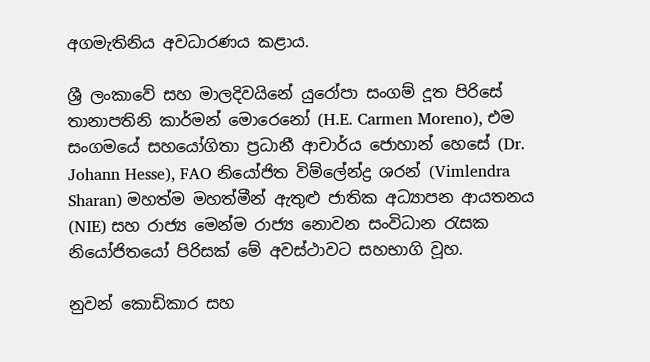අගමැතිනිය අවධාරණය කළාය.

ශ්‍රී ලංකාවේ සහ මාලදිවයිනේ යුරෝපා සංගම් දූත පිරිසේ තානාපතිනි කාර්මන් මොරෙනෝ (H.E. Carmen Moreno), එම සංගමයේ සහයෝගිතා ප්‍රධානී ආචාර්ය ජොහාන් හෙසේ (Dr. Johann Hesse), FAO නියෝජිත විම්ලේන්ද්‍ර ශරන් (Vimlendra Sharan) මහත්ම මහත්මීන් ඇතුළු ජාතික අධ්‍යාපන ආයතනය (NIE) සහ රාජ්‍ය මෙන්ම රාජ්‍ය නොවන සංවිධාන රැසක නියෝජිතයෝ පිරිසක් මේ අවස්ථාවට සහභාගි වූහ.

නුවන් කොඩිකාර සහ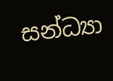සන්ධ්‍යා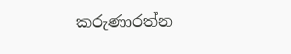කරුණාරත්න